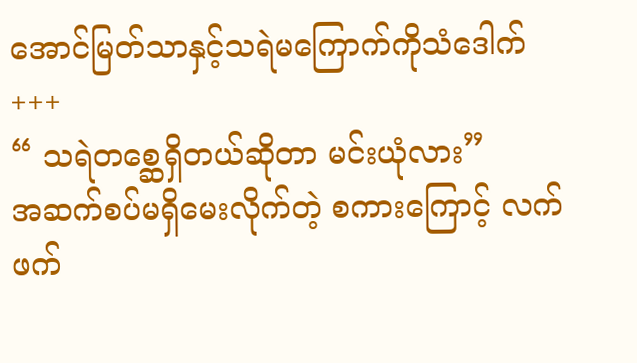အောင်မြတ်သာနှင့်သရဲမကြောက်ကိုသံဒေါက်
+++
“ သရဲတစ္ဆေရှိတယ်ဆိုတာ မင်းယုံလား”
အဆက်စပ်မရှိမေးလိုက်တဲ့ စကားကြောင့် လက်ဖက်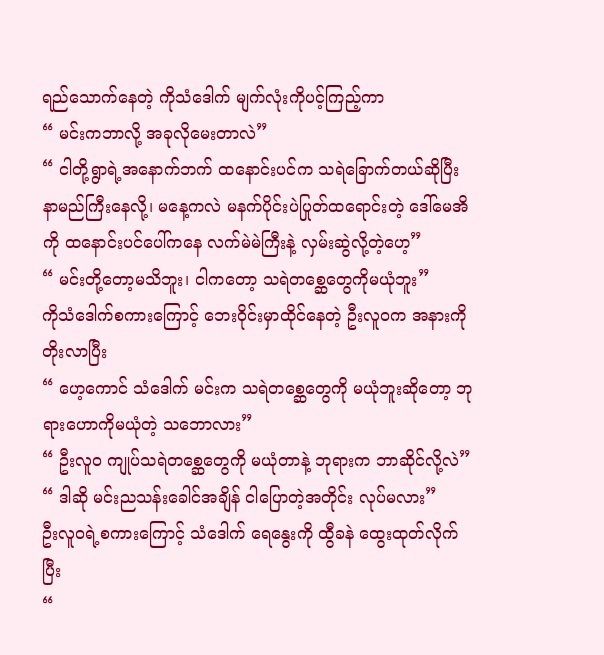ရည်သောက်နေတဲ့ ကိုသံဒေါက် မျက်လုံးကိုပင့်ကြည့်ကာ
“ မင်းကဘာလို့ အခုလိုမေးတာလဲ”
“ ငါတို့ရွာရဲ့အနောက်ဘက် ထနောင်းပင်က သရဲခြောက်တယ်ဆိုပြီးနာမည်ကြီးနေလို့၊ မနေ့ကလဲ မနက်ပိုင်းပဲပြုတ်ထရောင်းတဲ့ ဒေါ်မေအိကို ထနောင်းပင်ပေါ်ကနေ လက်မဲမဲကြီးနဲ့ လှမ်းဆွဲလို့တဲ့ဟေ့”
“ မင်းတို့တော့မသိဘူး၊ ငါကတော့ သရဲတစ္ဆေတွေကိုမယုံဘူး”
ကိုသံဒေါက်စကားကြောင့် ဘေးဝိုင်းမှာထိုင်နေတဲ့ ဦးလူဝက အနားကိုတိုးလာပြီး
“ ဟေ့ကောင် သံဒေါက် မင်းက သရဲတစ္ဆေတွေကို မယုံဘူးဆိုတော့ ဘုရားဟောကိုမယုံတဲ့ သဘောလား”
“ ဦးလူဝ ကျုပ်သရဲတစ္ဆေတွေကို မယုံတာနဲ့ ဘုရားက ဘာဆိုင်လို့လဲ”
“ ဒါဆို မင်းညသန်းခေါင်အချိန် ငါပြောတဲ့အတိုင်း လုပ်မလား”
ဦးလူဝရဲ့စကားကြောင့် သံဒေါက် ရေနွေးကို ထွီခနဲ ထွေးထုတ်လိုက်ပြီး
“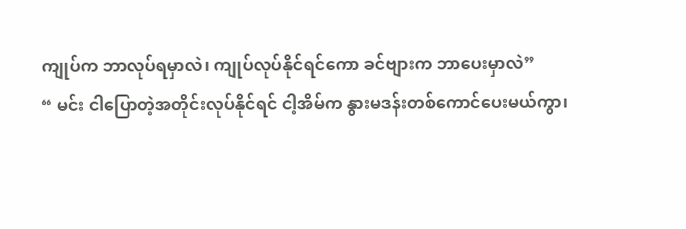ကျုပ်က ဘာလုပ်ရမှာလဲ၊ ကျုပ်လုပ်နိုင်ရင်ကော ခင်ဗျားက ဘာပေးမှာလဲ”
“ မင်း ငါပြောတဲ့အတိုင်းလုပ်နိုင်ရင် ငါ့အိမ်က နွားမဒန်းတစ်ကောင်ပေးမယ်ကွာ၊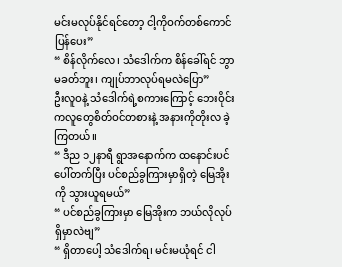မင်းမလုပ်နိုင်ရင်တော့ ငါ့ကိုဝက်တစ်ကောင်ပြန်ပေး”
“ စိန်လိုက်လေ၊ သံဒေါက်က စိန်ခေါ်ရင် ဘွာမခတ်ဘူး၊ ကျုပ်ဘာလုပ်ရမလဲပြော”
ဦးလူဝနဲ့ သံဒေါက်ရဲ့စကားကြောင့် ဘေးဝိုင်းကလူတွေစိတ်ဝင်တစားနဲ့ အနားကိုတိုးလ ခဲ့ကြတယ်။
“ ဒီည ၁၂နာရီ ရွာအနောက်က ထနောင်းပင်ပေါ်တက်ပြီး ပင်စည်ခွကြားမှာရှိတဲ့ မြေအိုးကို သွားယူရမယ်”
“ ပင်စည်ခွကြားမှာ မြေအိုးက ဘယ်လိုလုပ်ရှိမှာလဲဗျ”
“ ရှိတာပေါ့ သံဒေါက်ရ၊ မင်းမယုံရင် ငါ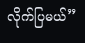လိုက်ပြမယ်”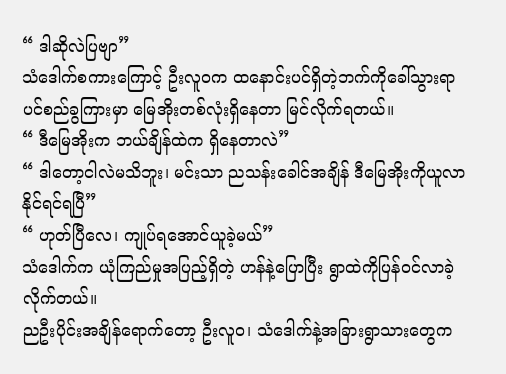“ ဒါဆိုလဲပြဗျာ”
သံဒေါက်စကားကြောင့် ဦးလူဝက ထနောင်းပင်ရှိတဲ့ဘက်ကိုခေါ်သွားရာ ပင်စည်ခွကြားမှာ မြေအိုးတစ်လုံးရှိနေတာ မြင်လိုက်ရတယ်။
“ ဒီမြေအိုးက ဘယ်ချိန်ထဲက ရှိနေတာလဲ”
“ ဒါတော့ငါလဲမသိဘူး၊ မင်းသာ ညသန်းခေါင်အချိန် ဒီမြေအိုးကိုယူလာနိုင်ရင်ရပြီ”
“ ဟုတ်ပြီလေ၊ ကျုပ်ရအောင်ယူခဲ့မယ်”
သံဒေါက်က ယုံကြည်မှုအပြည့်ရှိတဲ့ ဟန်နဲ့ပြောပြီး ရွာထဲကိုပြန်ဝင်လာခဲ့လိုက်တယ်။
ညဦးပိုင်းအချိန်ရောက်တော့ ဦးလူဝ၊ သံဒေါက်နဲ့အခြားရွာသားတွေက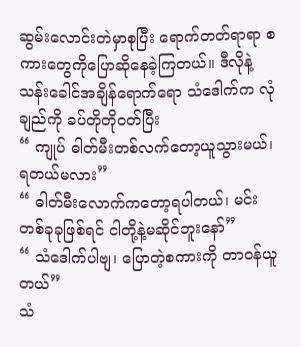ဆွမ်းလောင်းတဲမှာစုပြီး ရောက်တတ်ရာရာ စကားတွေကိုပြောဆိုနေခဲ့ကြတယ်။ ဒီလိုနဲ့ သန်းခေါင်အချိန်ရောက်ရော သံဒေါက်က လုံချည်ကို ခပ်တိုတိုဝတ်ပြီး
“ ကျုပ် ဓါတ်မီးတစ်လက်တော့ယူသွားမယ်၊ ရတယ်မလား”
“ ဓါတ်မီးလောက်ကတော့ရပါတယ်၊ မင်းတစ်ခုခုဖြစ်ရင် ငါတို့နဲ့မဆိုင်ဘူးနော်”
“ သံဒေါက်ပါဗျ၊ ပြောတဲ့စကားကို တာဝန်ယူတယ်”
သံ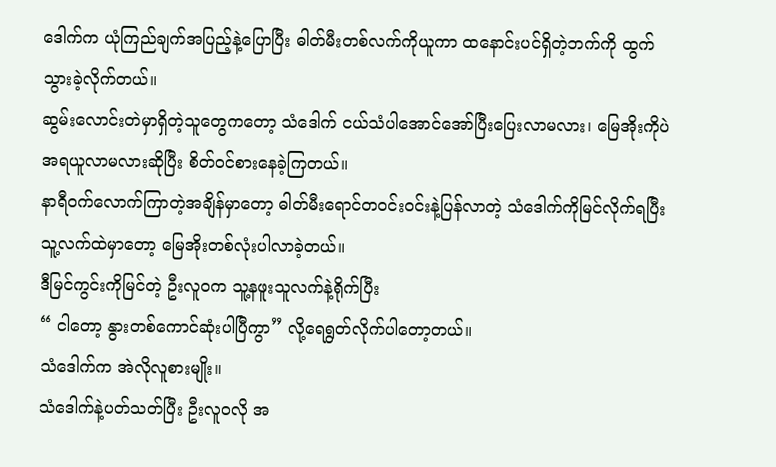ဒေါက်က ယုံကြည်ချက်အပြည့်နဲ့ပြောပြီး ဓါတ်မီးတစ်လက်ကိုယူကာ ထနောင်းပင်ရှိတဲ့ဘက်ကို ထွက်သွားခဲ့လိုက်တယ်။
ဆွမ်းလောင်းတဲမှာရှိတဲ့သူတွေကတော့ သံဒေါက် ငယ်သံပါအောင်အော်ပြီးပြေးလာမလား၊ မြေအိုးကိုပဲအရယူလာမလားဆိုပြီး စိတ်ဝင်စားနေခဲ့ကြတယ်။
နာရီဝက်လောက်ကြာတဲ့အချိန်မှာတော့ ဓါတ်မီးရောင်တဝင်းဝင်းနဲ့ပြန်လာတဲ့ သံဒေါက်ကိုမြင်လိုက်ရပြီး သူ့လက်ထဲမှာတော့ မြေအိုးတစ်လုံးပါလာခဲ့တယ်။
ဒီမြင်ကွင်းကိုမြင်တဲ့ ဦးလူဝက သူ့နဖူးသူလက်နဲ့ရိုက်ပြီး
“ ငါတော့ နွားတစ်ကောင်ဆုံးပါပြီကွာ” လို့ရေရွတ်လိုက်ပါတော့တယ်။
သံဒေါက်က အဲလိုလူစားမျိုး။
သံဒေါက်နဲ့ပတ်သတ်ပြီး ဦးလူဝလို အ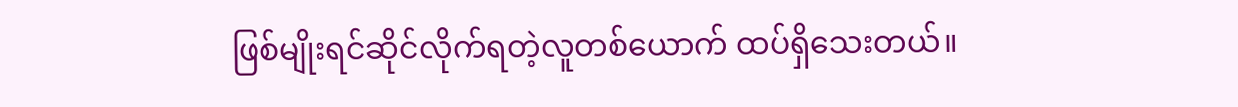ဖြစ်မျိုးရင်ဆိုင်လိုက်ရတဲ့လူတစ်ယောက် ထပ်ရှိသေးတယ်။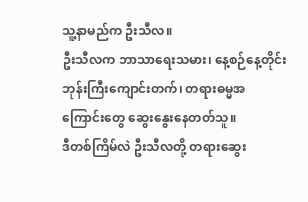သူ့နာမည်က ဦးသီလ။
ဦးသီလက ဘာသာရေးသမား၊ နေ့စဉ်နေ့တိုင်း ဘုန်းကြီးကျောင်းတက်၊ တရားဓမ္မအကြောင်းတွေ ဆွေးနွေးနေတတ်သူ။
ဒီတစ်ကြိမ်လဲ ဦးသီလတို့ တရားဆွေး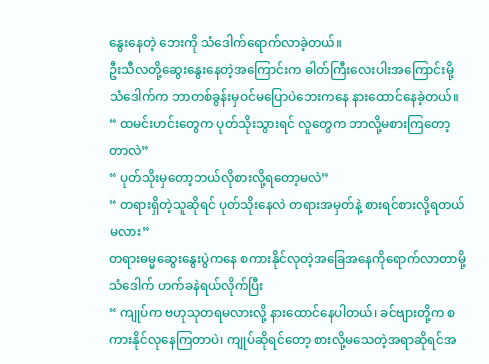နွေးနေတဲ့ ဘေးကို သံဒေါက်ရောက်လာခဲ့တယ်။
ဦးသီလတို့ဆွေးနွေးနေတဲ့အကြောင်းက ဓါတ်ကြီးလေးပါးအကြောင်းမို့ သံဒေါက်က ဘာတစ်ခွန်းမှဝင်မပြောပဲဘေးကနေ နားထောင်နေခဲ့တယ်။
“ ထမင်းဟင်းတွေက ပုတ်သိုးသွားရင် လူတွေက ဘာလို့မစားကြတော့တာလဲ”
“ ပုတ်သိုးမှတော့ဘယ်လိုစားလို့ရတော့မလဲ”
“ တရားရှိတဲ့သူဆိုရင် ပုတ်သိုးနေလဲ တရားအမှတ်နဲ့ စားရင်စားလို့ရတယ်မလား”
တရားဓမ္မဆွေးနွေးပွဲကနေ စကားနိုင်လုတဲ့အခြေအနေကိုရောက်လာတာမို့ သံဒေါက် ဟက်ခနဲရယ်လိုက်ပြီး
“ ကျုပ်က ဗဟုသုတရမလားလို့ နားထောင်နေပါတယ်၊ ခင်ဗျားတို့က စကားနိုင်လုနေကြတာပဲ၊ ကျုပ်ဆိုရင်တော့ စားလို့မသေတဲ့အရာဆိုရင်အ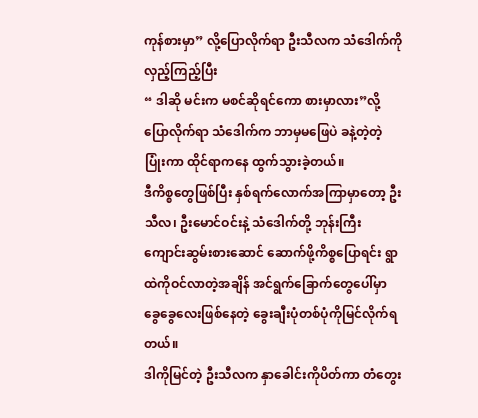ကုန်စားမှာ” လို့ပြောလိုက်ရာ ဦးသီလက သံဒေါက်ကို လှည့်ကြည့်ပြီး
“ ဒါဆို မင်းက မစင်ဆိုရင်ကော စားမှာလား”လို့ပြောလိုက်ရာ သံဒေါက်က ဘာမှမဖြေပဲ ခနဲ့တဲ့တဲ့ပြုံးကာ ထိုင်ရာကနေ ထွက်သွားခဲ့တယ်။
ဒီကိစ္စတွေဖြစ်ပြီး နှစ်ရက်လောက်အကြာမှာတော့ ဦးသီလ၊ ဦးမောင်ဝင်းနဲ့ သံဒေါက်တို့ ဘုန်းကြီးကျောင်းဆွမ်းစားဆောင် ဆောက်ဖို့ကိစ္စပြောရင်း ရွာထဲကိုဝင်လာတဲ့အချိန် အင်ရွက်ခြောက်တွေပေါ်မှာ ခွေခွေလေးဖြစ်နေတဲ့ ခွေးချီးပုံတစ်ပုံကိုမြင်လိုက်ရတယ်။
ဒါကိုမြင်တဲ့ ဦးသီလက နှာခေါင်းကိုပိတ်ကာ တံတွေး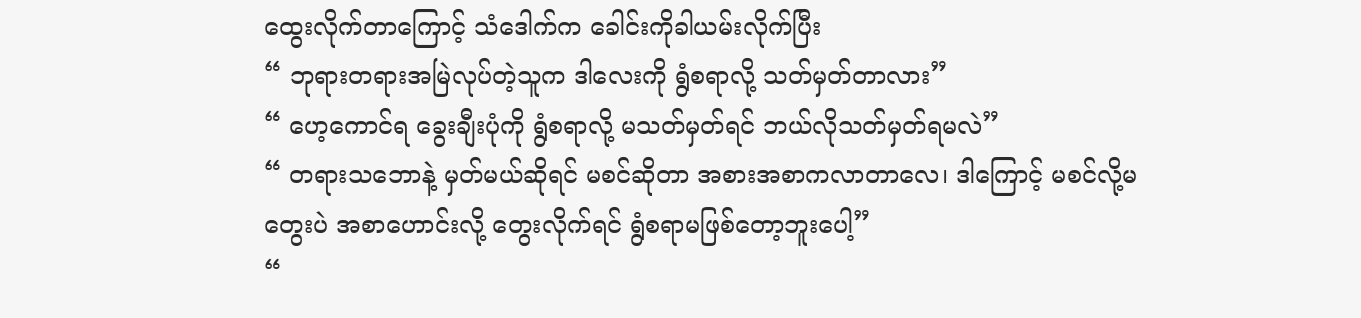ထွေးလိုက်တာကြောင့် သံဒေါက်က ခေါင်းကိုခါယမ်းလိုက်ပြီး
“ ဘုရားတရားအမြဲလုပ်တဲ့သူက ဒါလေးကို ရွံစရာလို့ သတ်မှတ်တာလား”
“ ဟေ့ကောင်ရ ခွေးချီးပုံကို ရွံစရာလို့ မသတ်မှတ်ရင် ဘယ်လိုသတ်မှတ်ရမလဲ”
“ တရားသဘောနဲ့ မှတ်မယ်ဆိုရင် မစင်ဆိုတာ အစားအစာကလာတာလေ၊ ဒါကြောင့် မစင်လို့မတွေးပဲ အစာဟောင်းလို့ တွေးလိုက်ရင် ရွံစရာမဖြစ်တော့ဘူးပေါ့”
“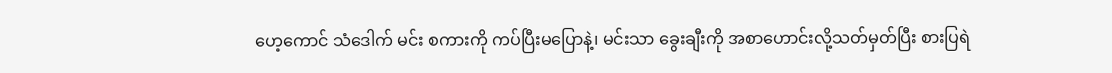ဟေ့ကောင် သံဒေါက် မင်း စကားကို ကပ်ပြီးမပြောနဲ့၊ မင်းသာ ခွေးချီးကို အစာဟောင်းလို့သတ်မှတ်ပြီး စားပြရဲ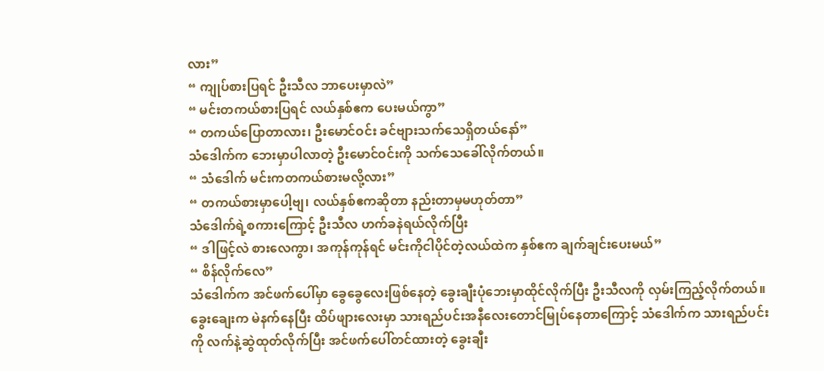လား”
“ ကျုပ်စားပြရင် ဦးသီလ ဘာပေးမှာလဲ”
“ မင်းတကယ်စားပြရင် လယ်နှစ်ဧက ပေးမယ်ကွာ”
“ တကယ်ပြောတာလား၊ ဦးမောင်ဝင်း ခင်ဗျားသက်သေရှိတယ်နော်”
သံဒေါက်က ဘေးမှာပါလာတဲ့ ဦးမောင်ဝင်းကို သက်သေခေါ်လိုက်တယ်။
“ သံဒေါက် မင်းကတကယ်စားမလို့လား”
“ တကယ်စားမှာပေါ့ဗျ၊ လယ်နှစ်ဧကဆိုတာ နည်းတာမှမဟုတ်တာ”
သံဒေါက်ရဲ့စကားကြောင့် ဦးသီလ ဟက်ခနဲရယ်လိုက်ပြီး
“ ဒါဖြင့်လဲ စားလေကွာ၊ အကုန်ကုန်ရင် မင်းကိုငါပိုင်တဲ့လယ်ထဲက နှစ်ဧက ချက်ချင်းပေးမယ်”
“ စိန်လိုက်လေ”
သံဒေါက်က အင်ဖက်ပေါ်မှာ ခွေခွေလေးဖြစ်နေတဲ့ ခွေးချီးပုံဘေးမှာထိုင်လိုက်ပြီး ဦးသီလကို လှမ်းကြည့်လိုက်တယ်။
ခွေးချေးက မဲနက်နေပြီး ထိပ်ဖျားလေးမှာ သားရည်ပင်းအနီလေးတောင်မြုပ်နေတာကြောင့် သံဒေါက်က သားရည်ပင်းကို လက်နဲ့ဆွဲထုတ်လိုက်ပြီး အင်ဖက်ပေါ်တင်ထားတဲ့ ခွေးချီး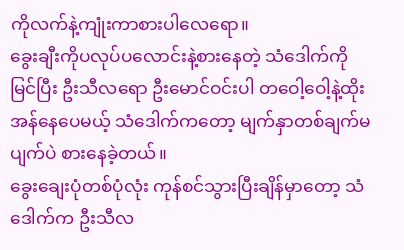ကိုလက်နဲ့ကျုံးကာစားပါလေရော။
ခွေးချီးကိုပလုပ်ပလောင်းနဲ့စားနေတဲ့ သံဒေါက်ကိုမြင်ပြီး ဦးသီလရော ဦးမောင်ဝင်းပါ တဝေါ့ဝေါ့နဲ့ထိုးအန်နေပေမယ့် သံဒေါက်ကတော့ မျက်နှာတစ်ချက်မပျက်ပဲ စားနေခဲ့တယ်။
ခွေးချေးပုံတစ်ပုံလုံး ကုန်စင်သွားပြီးချိန်မှာတော့ သံဒေါက်က ဦးသီလ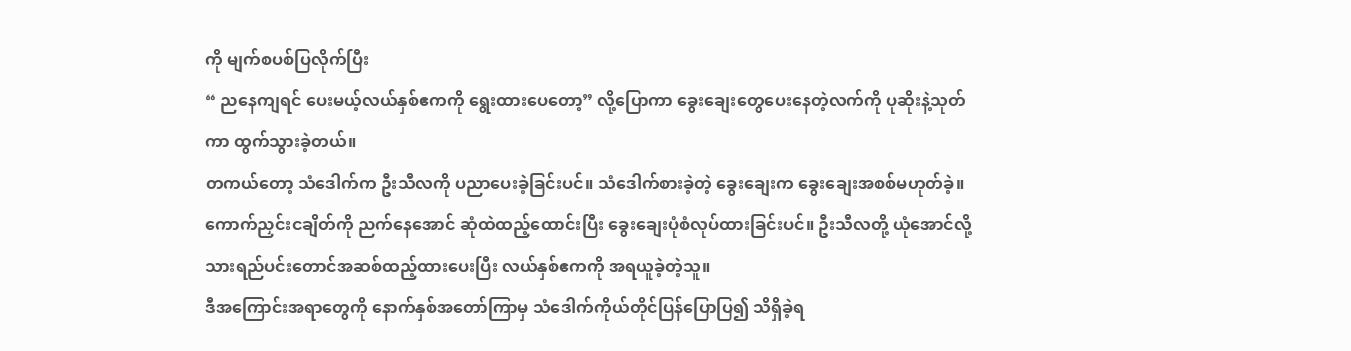ကို မျက်စပစ်ပြလိုက်ပြီး
“ ညနေကျရင် ပေးမယ့်လယ်နှစ်ဧကကို ရွေးထားပေတော့” လို့ပြောကာ ခွေးချေးတွေပေးနေတဲ့လက်ကို ပုဆိုးနဲ့သုတ်ကာ ထွက်သွားခဲ့တယ်။
တကယ်တော့ သံဒေါက်က ဦးသီလကို ပညာပေးခဲ့ခြင်းပင်။ သံဒေါက်စားခဲ့တဲ့ ခွေးချေးက ခွေးချေးအစစ်မဟုတ်ခဲ့။ ကောက်ညှင်းငချိတ်ကို ညက်နေအောင် ဆုံထဲထည့်ထောင်းပြီး ခွေးချေးပုံစံလုပ်ထားခြင်းပင်။ ဦးသီလတို့ ယုံအောင်လို့ သားရည်ပင်းတောင်အဆစ်ထည့်ထားပေးပြီး လယ်နှစ်ဧကကို အရယူခဲ့တဲ့သူ။
ဒီအကြောင်းအရာတွေကို နောက်နှစ်အတော်ကြာမှ သံဒေါက်ကိုယ်တိုင်ပြန်ပြောပြ၍ သိရှိခဲ့ရ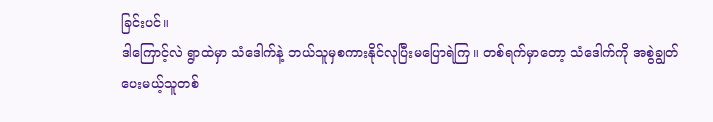ခြင်းပင်။
ဒါကြောင့်လဲ ရွာထဲမှာ သံဒေါက်နဲ့ ဘယ်သူမှစကားနိုင်လုပြီးမပြောရဲကြ။ တစ်ရက်မှာတော့ သံဒေါက်ကို အစွဲချွတ်ပေးမယ့်သူတစ်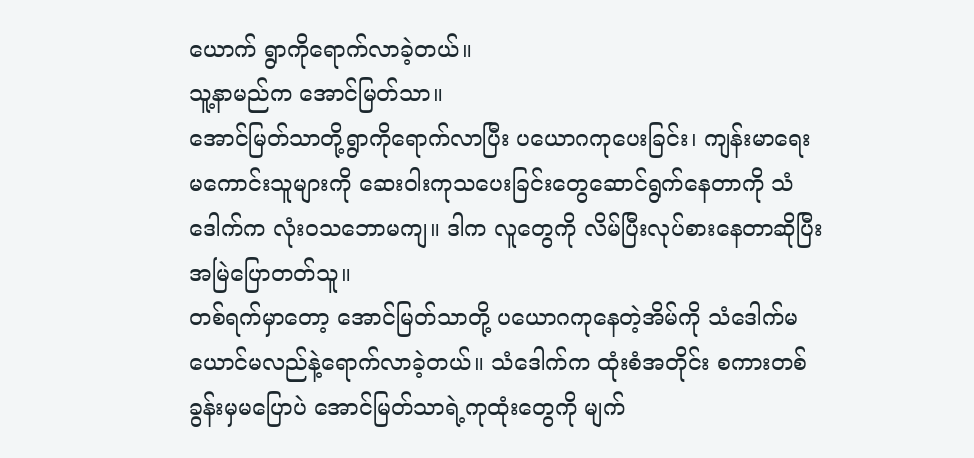ယောက် ရွာကိုရောက်လာခဲ့တယ်။
သူ့နာမည်က အောင်မြတ်သာ။
အောင်မြတ်သာတို့ရွာကိုရောက်လာပြီး ပယောဂကုပေးခြင်း၊ ကျန်းမာရေးမကောင်းသူများကို ဆေးဝါးကုသပေးခြင်းတွေဆောင်ရွက်နေတာကို သံဒေါက်က လုံးဝသဘောမကျ။ ဒါက လူတွေကို လိမ်ပြီးလုပ်စားနေတာဆိုပြီး အမြဲပြောတတ်သူ။
တစ်ရက်မှာတော့ အောင်မြတ်သာတို့ ပယောဂကုနေတဲ့အိမ်ကို သံဒေါက်မယောင်မလည်နဲ့ရောက်လာခဲ့တယ်။ သံဒေါက်က ထုံးစံအတိုင်း စကားတစ်ခွန်းမှမပြောပဲ အောင်မြတ်သာရဲ့ကုထုံးတွေကို မျက်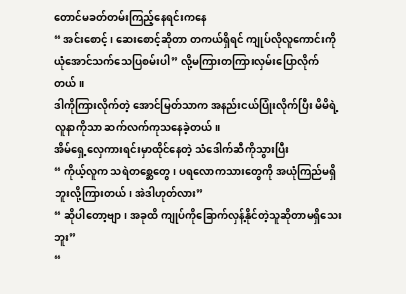တောင်မခတ်တမ်းကြည့်နေရင်းကနေ
“ အင်းစောင့်၊ ဆေးစောင့်ဆိုတာ တကယ်ရှိရင် ကျုပ်လိုလူကောင်းကို ယုံအောင်သက်သေပြစမ်းပါ” လို့မကြားတကြားလှမ်းပြောလိုက်တယ်။
ဒါကိုကြားလိုက်တဲ့ အောင်မြတ်သာက အနည်းငယ်ပြုံးလိုက်ပြီး မိမိရဲ့လူနာကိုသာ ဆက်လက်ကုသနေခဲ့တယ်။
အိမ်ရှေ့လှေကားရင်းမှာထိုင်နေတဲ့ သံဒေါက်ဆီကိုသွားပြီး
“ ကိုယ့်လူက သရဲတစ္ဆေတွေ၊ ပရလောကသားတွေကို အယုံကြည်မရှိဘူးလို့ကြားတယ်၊ အဲဒါဟုတ်လား”
“ ဆိုပါတော့ဗျာ၊ အခုထိ ကျုပ်ကိုခြောက်လှန့်နိုင်တဲ့သူဆိုတာမရှိသေးဘူး”
“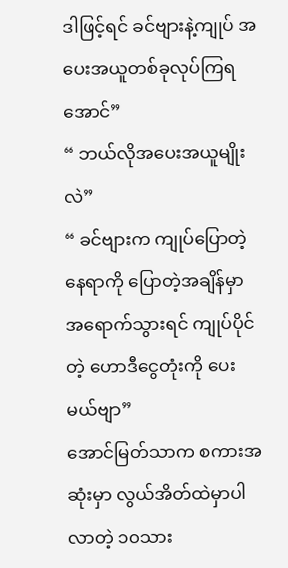ဒါဖြင့်ရင် ခင်ဗျားနဲ့ကျုပ် အပေးအယူတစ်ခုလုပ်ကြရအောင်”
“ ဘယ်လိုအပေးအယူမျိုးလဲ”
“ ခင်ဗျားက ကျုပ်ပြောတဲ့နေရာကို ပြောတဲ့အချိန်မှာ အရောက်သွားရင် ကျုပ်ပိုင်တဲ့ ဟောဒီငွေတုံးကို ပေးမယ်ဗျာ”
အောင်မြတ်သာက စကားအဆုံးမှာ လွယ်အိတ်ထဲမှာပါလာတဲ့ ၁၀သား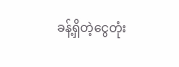ခန့်ရှိတဲ့ငွေတုံး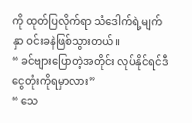ကို ထုတ်ပြလိုက်ရာ သံဒေါက်ရဲ့မျက်နှာ ဝင်းခနဲဖြစ်သွားတယ်။
“ ခင်ဗျားပြောတဲ့အတိုင်း လုပ်နိုင်ရင်ဒီငွေတုံးကိုရမှာလား”
“ သေ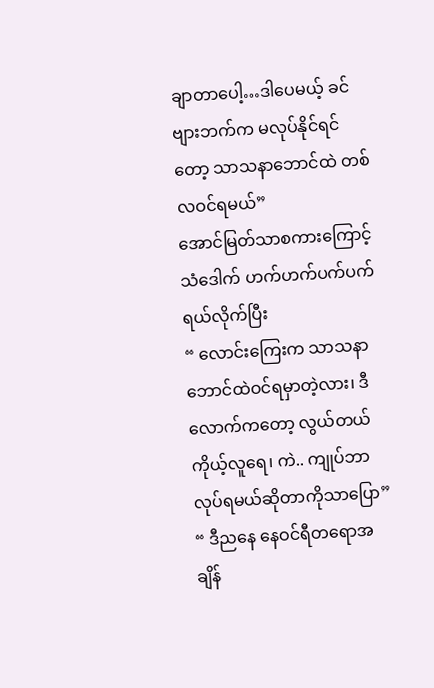ချာတာပေါ့…ဒါပေမယ့် ခင်ဗျားဘက်က မလုပ်နိုင်ရင်တော့ သာသနာဘောင်ထဲ တစ်လဝင်ရမယ်”
အောင်မြတ်သာစကားကြောင့် သံဒေါက် ဟက်ဟက်ပက်ပက်ရယ်လိုက်ပြီး
“ လောင်းကြေးက သာသနာဘောင်ထဲဝင်ရမှာတဲ့လား၊ ဒီလောက်ကတော့ လွယ်တယ် ကိုယ့်လူရေ၊ ကဲ.. ကျုပ်ဘာလုပ်ရမယ်ဆိုတာကိုသာပြော”
“ ဒီညနေ နေဝင်ရီတရောအချိန်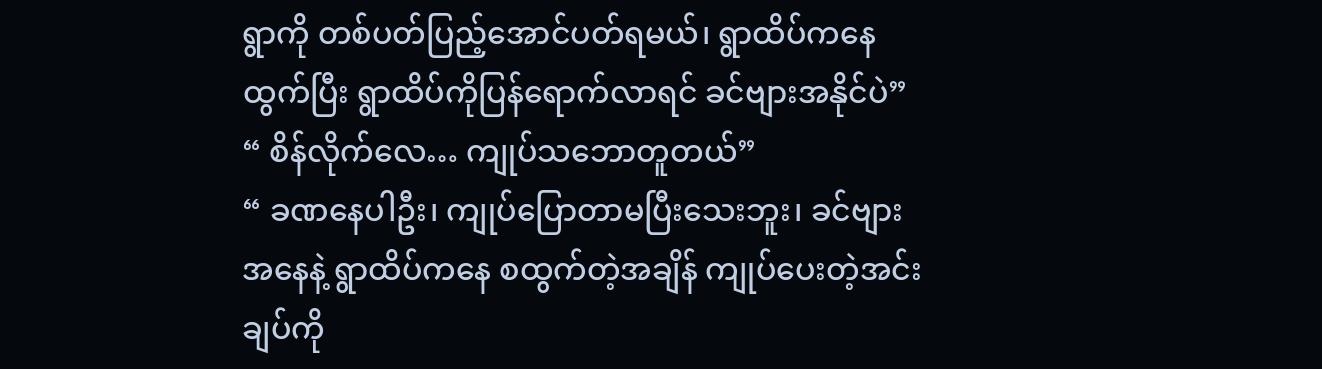ရွာကို တစ်ပတ်ပြည့်အောင်ပတ်ရမယ်၊ ရွာထိပ်ကနေ ထွက်ပြီး ရွာထိပ်ကိုပြန်ရောက်လာရင် ခင်ဗျားအနိုင်ပဲ”
“ စိန်လိုက်လေ… ကျုပ်သဘောတူတယ်”
“ ခဏနေပါဦး၊ ကျုပ်ပြောတာမပြီးသေးဘူး၊ ခင်ဗျားအနေနဲ့ ရွာထိပ်ကနေ စထွက်တဲ့အချိန် ကျုပ်ပေးတဲ့အင်းချပ်ကို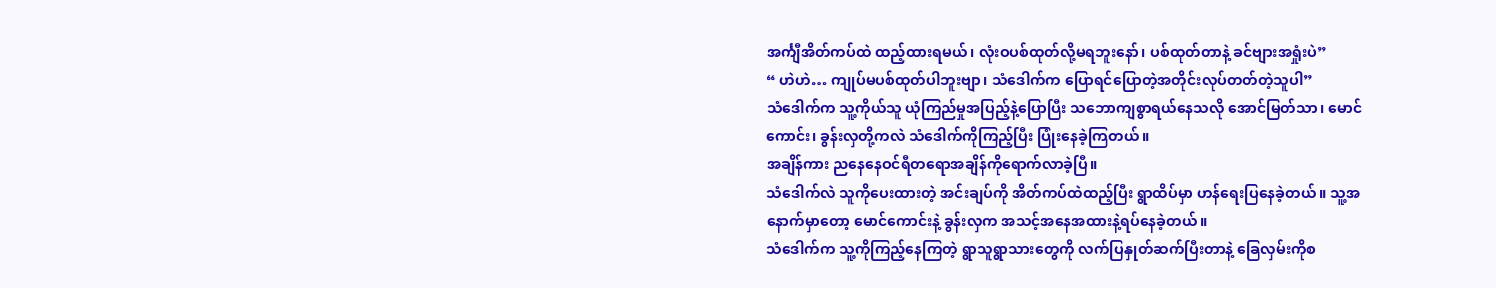အင်္ကျီအိတ်ကပ်ထဲ ထည့်ထားရမယ်၊ လုံးဝပစ်ထုတ်လို့မရဘူးနော်၊ ပစ်ထုတ်တာနဲ့ ခင်ဗျားအရှုံးပဲ”
“ ဟဲဟဲ… ကျုပ်မပစ်ထုတ်ပါဘူးဗျာ၊ သံဒေါက်က ပြောရင်ပြောတဲ့အတိုင်းလုပ်တတ်တဲ့သူပါ”
သံဒေါက်က သူ့ကိုယ်သူ ယုံကြည်မှုအပြည့်နဲ့ပြောပြီး သဘောကျစွာရယ်နေသလို အောင်မြတ်သာ၊ မောင်ကောင်း၊ ခွန်းလှတို့ကလဲ သံဒေါက်ကိုကြည့်ပြီး ပြုံးနေခဲ့ကြတယ်။
အချိန်ကား ညနေနေဝင်ရီတရောအချိန်ကိုရောက်လာခဲ့ပြီ။
သံဒေါက်လဲ သူကိုပေးထားတဲ့ အင်းချပ်ကို အိတ်ကပ်ထဲထည့်ပြီး ရွာထိပ်မှာ ဟန်ရေးပြနေခဲ့တယ်။ သူ့အနောက်မှာတော့ မောင်ကောင်းနဲ့ ခွန်းလှက အသင့်အနေအထားနဲ့ရပ်နေခဲ့တယ်။
သံဒေါက်က သူ့ကိုကြည့်နေကြတဲ့ ရွာသူရွာသားတွေကို လက်ပြနှုတ်ဆက်ပြီးတာနဲ့ ခြေလှမ်းကိုစ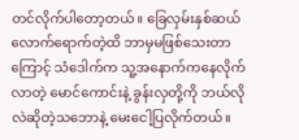တင်လိုက်ပါတော့တယ်။ ခြေလှမ်းနှစ်ဆယ်လောက်ရောက်တဲ့ထိ ဘာမှမဖြစ်သေးတာကြောင့် သံဒေါက်က သူ့အနောက်ကနေလိုက်လာတဲ့ မောင်ကောင်းနဲ့ ခွန်းလှတို့ကို ဘယ်လိုလဲဆိုတဲ့သဘောနဲ့ မေးငေါ့ပြလိုက်တယ်။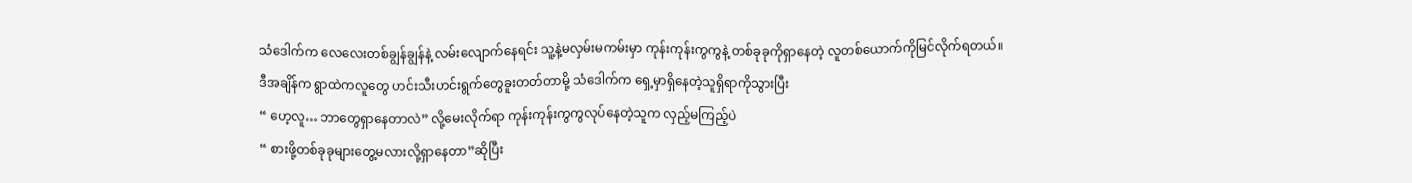သံဒေါက်က လေလေးတစ်ချွန်ချွန်နဲ့ လမ်းလျောက်နေရင်း သူ့နဲ့မလှမ်းမကမ်းမှာ ကုန်းကုန်းကွကွနဲ့ တစ်ခုခုကိုရှာနေတဲ့ လူတစ်ယောက်ကိုမြင်လိုက်ရတယ်။
ဒီအချိန်က ရွာထဲကလူတွေ ဟင်းသီးဟင်းရွက်တွေခူးတတ်တာမို့ သံဒေါက်က ရှေ့မှာရှိနေတဲ့သူရှိရာကိုသွားပြီး
“ ဟေ့လူ… ဘာတွေရှာနေတာလဲ” လို့မေးလိုက်ရာ ကုန်းကုန်းကွကွလုပ်နေတဲ့သူက လှည့်မကြည့်ပဲ
“ စားဖို့တစ်ခုခုများတွေ့မလားလို့ရှာနေတာ”ဆိုပြီး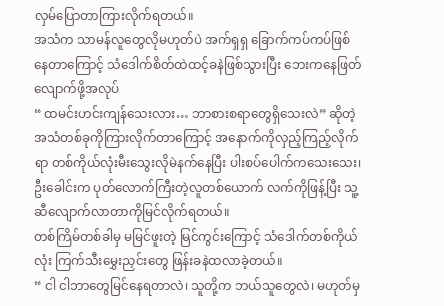လှမ်ပြောတာကြားလိုက်ရတယ်။
အသံက သာမန်လူတွေလိုမဟုတ်ပဲ အက်ရှရှ ခြောက်ကပ်ကပ်ဖြစ်နေတာကြောင့် သံဒေါက်စိတ်ထဲထင့်ခနဲဖြစ်သွားပြီး ဘေးကနေဖြတ်လျောက်ဖို့အလုပ်
“ ထမင်းဟင်းကျန်သေးလား… ဘာစားစရာတွေရှိသေးလဲ” ဆိုတဲ့အသံတစ်ခုကိုကြားလိုက်တာကြောင့် အနောက်ကိုလှည့်ကြည့်လိုက်ရာ တစ်ကိုယ်လုံးမီးသွေးလိုမဲနက်နေပြီး ပါးစပ်ပေါက်ကသေးသေး၊ ဦးခေါင်းက ပုတ်လောက်ကြီးတဲ့လူတစ်ယောက် လက်ကိုဖြန့်ပြီး သူ့ဆီလျောက်လာတာကိုမြင်လိုက်ရတယ်။
တစ်ကြိမ်တစ်ခါမှ မမြင်ဖူးတဲ့ မြင်ကွင်းကြောင့် သံဒေါက်တစ်ကိုယ်လုံး ကြက်သီးမွှေးညှင်းတွေ ဖြန်းခနဲထလာခဲ့တယ်။
“ ငါ ငါဘာတွေမြင်နေရတာလဲ၊ သူတို့က ဘယ်သူတွေလဲ၊ မဟုတ်မှ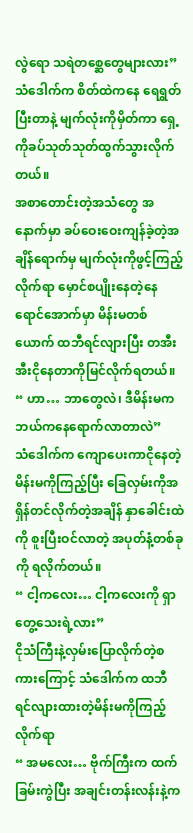လွဲရော သရဲတစ္ဆေတွေများလား”
သံဒေါက်က စိတ်ထဲကနေ ရေရွတ်ပြီးတာနဲ့ မျက်လုံးကိုမှိတ်ကာ ရှေ့ကိုခပ်သုတ်သုတ်ထွက်သွားလိုက်တယ်။
အစာတောင်းတဲ့အသံတွေ အနောက်မှာ ခပ်ဝေးဝေးကျန်ခဲ့တဲ့အချိန်ရောက်မှ မျက်လုံးကိုဖွင့်ကြည့်လိုက်ရာ မှောင်စပျိုးနေတဲ့နေရောင်အောက်မှာ မိန်းမတစ်ယောက် ထဘီရင်လျားပြီး တအီးအီးငိုနေတာကိုမြင်လိုက်ရတယ်။
“ ဟာ… ဘာတွေလဲ၊ ဒီမိန်းမက ဘယ်ကနေရောက်လာတာလဲ”
သံဒေါက်က ကျောပေးကာငိုနေတဲ့မိန်းမကိုကြည့်ပြီး ခြေလှမ်းကိုအရှိန်တင်လိုက်တဲ့အချိန် နှာခေါင်းထဲကို စူးပြီးဝင်လာတဲ့ အပုတ်နံ့တစ်ခုကို ရလိုက်တယ်။
“ ငါ့ကလေး… ငါ့ကလေးကို ရှာတွေ့သေးရဲ့လား”
ငိုသံကြီးနဲ့လှမ်းပြောလိုက်တဲ့စကားကြောင့် သံဒေါက်က ထဘီရင်လျားထားတဲ့မိန်းမကိုကြည့်လိုက်ရာ
“ အမလေး… ဗိုက်ကြီးက ထက်ခြမ်းကွဲပြီး အချင်းတန်းလန်းနဲ့က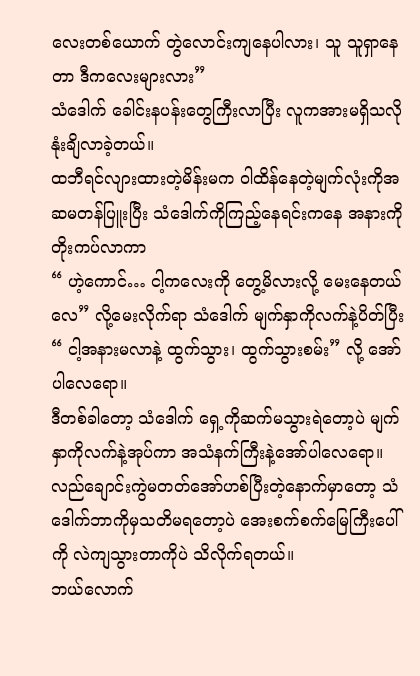လေးတစ်ယောက် တွဲလောင်းကျနေပါလား၊ သူ သူရှာနေတာ ဒီကလေးများလား”
သံဒေါက် ခေါင်းနပန်းတွေကြီးလာပြီး လူကအားမရှိသလို နုံးချိလာခဲ့တယ်။
ထဘီရင်လျားထားတဲ့မိန်းမက ဝါထိန်နေတဲ့မျက်လုံးကိုအဆမတန်ပြူးပြီး သံဒေါက်ကိုကြည့်နေရင်းကနေ အနားကိုတိုးကပ်လာကာ
“ ဟဲ့ကောင်… ငါ့ကလေးကို တွေ့မိလားလို့ မေးနေတယ်လေ” လို့မေးလိုက်ရာ သံဒေါက် မျက်နှာကိုလက်နဲ့ပိတ်ပြီး
“ ငါ့အနားမလာနဲ့ ထွက်သွား၊ ထွက်သွားစမ်း” လို့ အော်ပါလေရော။
ဒီတစ်ခါတော့ သံဒေါက် ရှေ့ကိုဆက်မသွားရဲတော့ပဲ မျက်နှာကိုလက်နဲ့အုပ်ကာ အသံနက်ကြီးနဲ့အော်ပါလေရော။
လည်ချောင်းကွဲမတတ်အော်ဟစ်ပြီးတဲ့နောက်မှာတော့ သံဒေါက်ဘာကိုမှသတိမရတော့ပဲ အေးစက်စက်မြေကြီးပေါ်ကို လဲကျသွားတာကိုပဲ သိလိုက်ရတယ်။
ဘယ်လောက်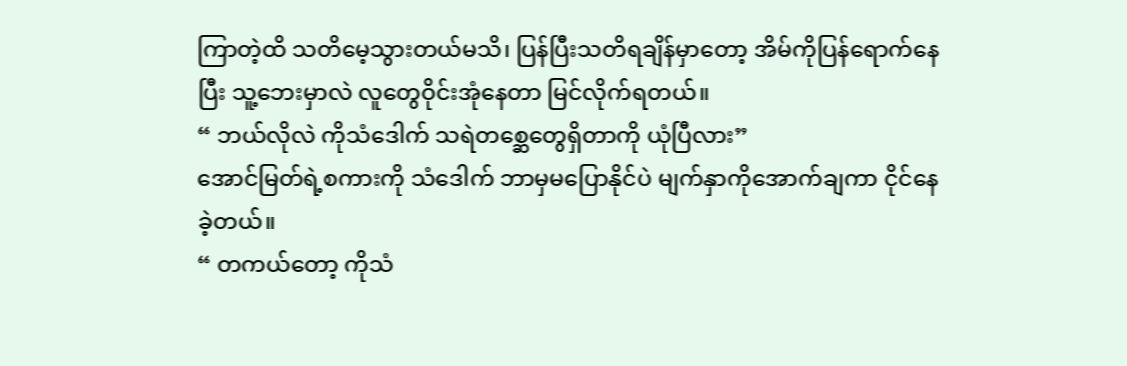ကြာတဲ့ထိ သတိမေ့သွားတယ်မသိ၊ ပြန်ပြီးသတိရချိန်မှာတော့ အိမ်ကိုပြန်ရောက်နေပြီး သူ့ဘေးမှာလဲ လူတွေဝိုင်းအုံနေတာ မြင်လိုက်ရတယ်။
“ ဘယ်လိုလဲ ကိုသံဒေါက် သရဲတစ္ဆေတွေရှိတာကို ယုံပြီလား”
အောင်မြတ်ရဲ့စကားကို သံဒေါက် ဘာမှမပြောနိုင်ပဲ မျက်နှာကိုအောက်ချကာ ငိုင်နေခဲ့တယ်။
“ တကယ်တော့ ကိုသံ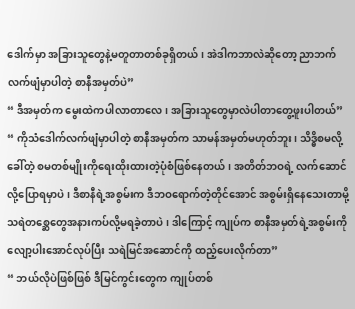ဒေါက်မှာ အခြားသူတွေနဲ့မတူတာတစ်ခုရှိတယ်၊ အဲဒါကဘာလဲဆိုတော့ ညာဘက်လက်ဖျံမှာပါတဲ့ စာနီအမှတ်ပဲ”
“ ဒီအမှတ်က မွေးထဲကပါလာတာလေ၊ အခြားသူတွေမှာလဲပါတာတွေ့ဖူးပါတယ်”
“ ကိုသံဒေါက်လက်ဖျံမှာပါတဲ့ စာနီအမှတ်က သာမန်အမှတ်မဟုတ်ဘူး၊ သိဒ္ဓိစမလို့ခေါ်တဲ့ စမတစ်မျိုးကိုရေးထိုးထားတဲ့ပုံစံဖြစ်နေတယ်၊ အတိတ်ဘဝရဲ့ လက်ဆောင်လို့ပြောရမှာပဲ၊ ဒီစာနီရဲ့အစွမ်းက ဒီဘဝရောက်တဲ့တိုင်အောင် အစွမ်းရှိနေသေးတာမို့ သရဲတစ္ဆေတွေအနားကပ်လို့မရခဲ့တာပဲ၊ ဒါကြောင့် ကျုပ်က စာနီအမှတ်ရဲ့အစွမ်းကို လျော့ပါးအောင်လုပ်ပြီး သရဲမြင်အဆောင်ကို ထည့်ပေးလိုက်တာ”
“ ဘယ်လိုပဲဖြစ်ဖြစ် ဒီမြင်ကွင်းတွေက ကျုပ်တစ်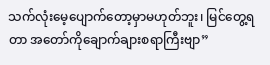သက်လုံးမေ့ပျောက်တော့မှာမဟုတ်ဘူး၊ မြင်တွေ့ရတာ အတော်ကိုချောက်ချားစရာကြီးဗျာ”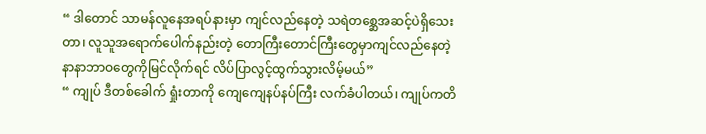“ ဒါတောင် သာမန်လူနေအရပ်နားမှာ ကျင်လည်နေတဲ့ သရဲတစ္ဆေအဆင့်ပဲရှိသေးတာ၊ လူသူအရောက်ပေါက်နည်းတဲ့ တောကြီးတောင်ကြီးတွေမှာကျင်လည်နေတဲ့ နာနာဘာဝတွေကိုမြင်လိုက်ရင် လိပ်ပြာလွင့်ထွက်သွားလိမ့်မယ်”
“ ကျုပ် ဒီတစ်ခေါက် ရှုံးတာကို ကျေကျေနပ်နပ်ကြီး လက်ခံပါတယ်၊ ကျုပ်ကတိ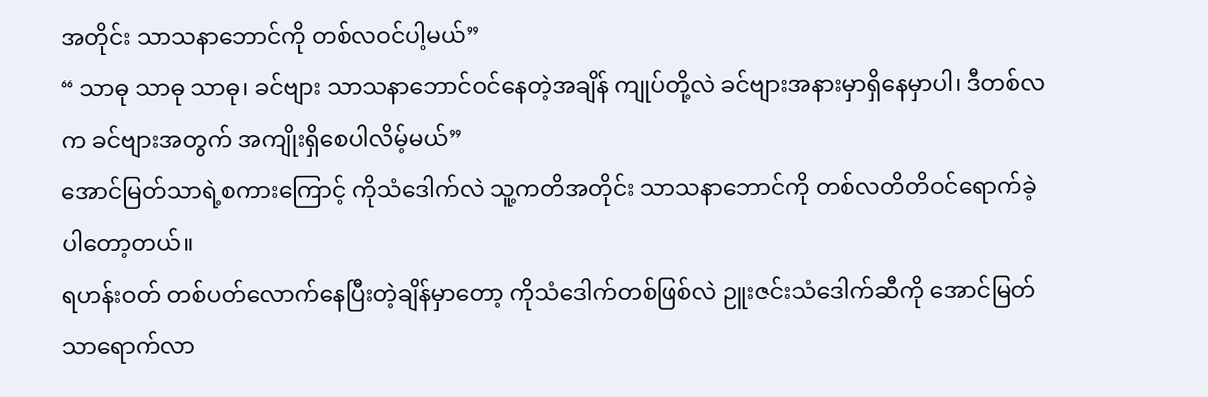အတိုင်း သာသနာဘောင်ကို တစ်လဝင်ပါ့မယ်”
“ သာဓု သာဓု သာဓု၊ ခင်ဗျား သာသနာဘောင်ဝင်နေတဲ့အချိန် ကျုပ်တို့လဲ ခင်ဗျားအနားမှာရှိနေမှာပါ၊ ဒီတစ်လက ခင်ဗျားအတွက် အကျိုးရှိစေပါလိမ့်မယ်”
အောင်မြတ်သာရဲ့စကားကြောင့် ကိုသံဒေါက်လဲ သူ့ကတိအတိုင်း သာသနာဘောင်ကို တစ်လတိတိဝင်ရောက်ခဲ့ပါတော့တယ်။
ရဟန်းဝတ် တစ်ပတ်လောက်နေပြီးတဲ့ချိန်မှာတော့ ကိုသံဒေါက်တစ်ဖြစ်လဲ ဉူးဇင်းသံဒေါက်ဆီကို အောင်မြတ်သာရောက်လာ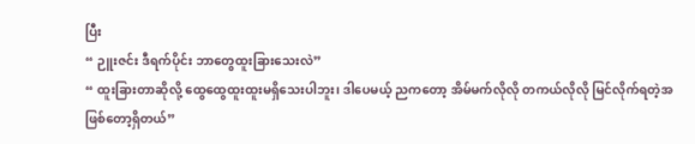ပြီး
“ ဉူးဇင်း ဒီရက်ပိုင်း ဘာတွေထူးခြားသေးလဲ”
“ ထူးခြားတာဆိုလို့ ထွေထွေထူးထူးမရှိသေးပါဘူး၊ ဒါပေမယ့် ညကတော့ အိမ်မက်လိုလို တကယ်လိုလို မြင်လိုက်ရတဲ့အဖြစ်တော့ရှိတယ်”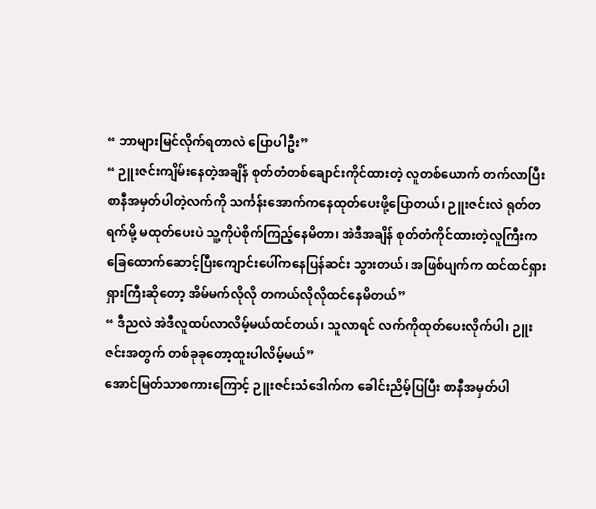“ ဘာများမြင်လိုက်ရတာလဲ ပြောပါဦး”
“ ဉူးဇင်းကျိမ်းနေတဲ့အချိန် စုတ်တံတစ်ချောင်းကိုင်ထားတဲ့ လူတစ်ယောက် တက်လာပြီး စာနီအမှတ်ပါတဲ့လက်ကို သင်္ကန်းအောက်ကနေထုတ်ပေးဖို့ပြောတယ်၊ ဉူးဇင်းလဲ ရုတ်တရက်မို့ မထုတ်ပေးပဲ သူ့ကိုပဲစိုက်ကြည့်နေမိတာ၊ အဲဒီအချိန် စုတ်တံကိုင်ထားတဲ့လူကြီးက ခြေထောက်ဆောင့်ပြီးကျောင်းပေါ်ကနေပြန်ဆင်း သွားတယ်၊ အဖြစ်ပျက်က ထင်ထင်ရှားရှားကြီးဆိုတော့ အိမ်မက်လိုလို တကယ်လိုလိုထင်နေမိတယ်”
“ ဒီညလဲ အဲဒီလူထပ်လာလိမ့်မယ်ထင်တယ်၊ သူလာရင် လက်ကိုထုတ်ပေးလိုက်ပါ၊ ဉူးဇင်းအတွက် တစ်ခုခုတော့ထူးပါလိမ့်မယ်”
အောင်မြတ်သာစကားကြောင့် ဉူးဇင်းသံဒေါက်က ခေါင်းညိမ့်ပြပြီး စာနီအမှတ်ပါ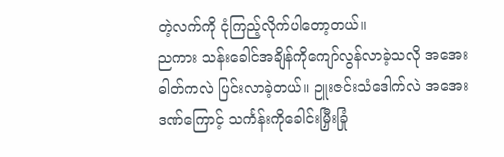တဲ့လက်ကို ငုံကြည့်လိုက်ပါတော့တယ်။
ညကား သန်းခေါင်အချိန်ကိုကျော်လွန်လာခဲ့သလို အအေးဓါတ်ကလဲ ပြင်းလာခဲ့တယ်။ ဉူးဇင်းသံဒေါက်လဲ အအေးဒဏ်ကြောင့် သင်္ကန်းကိုခေါင်းမြှီးခြုံ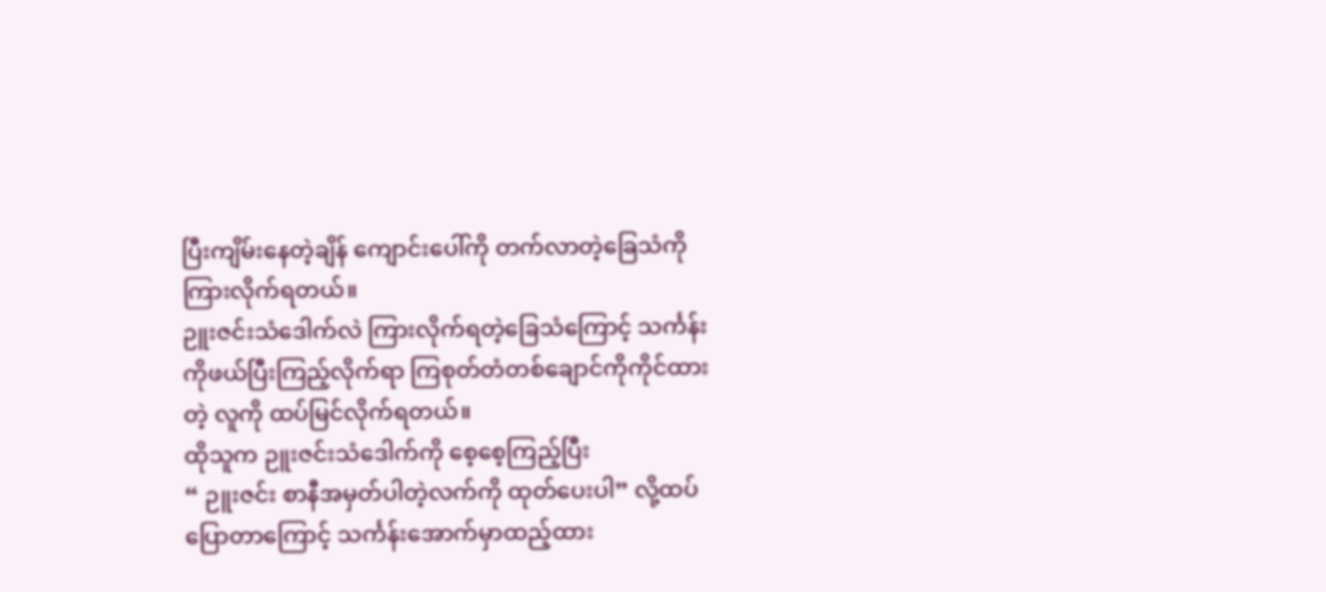ပြီးကျိမ်းနေတဲ့ချိန် ကျောင်းပေါ်ကို တက်လာတဲ့ခြေသံကိုကြားလိုက်ရတယ်။
ဉူးဇင်းသံဒေါက်လဲ ကြားလိုက်ရတဲ့ခြေသံကြောင့် သင်္ကန်းကိုဖယ်ပြီးကြည့်လိုက်ရာ ကြစုတ်တံတစ်ချောင်ကိုကိုင်ထားတဲ့ လူကို ထပ်မြင်လိုက်ရတယ်။
ထိုသူက ဉူးဇင်းသံဒေါက်ကို စေ့စေ့ကြည့်ပြီး
“ ဉူးဇင်း စာနီအမှတ်ပါတဲ့လက်ကို ထုတ်ပေးပါ” လို့ထပ်ပြောတာကြောင့် သင်္ကန်းအောက်မှာထည့်ထား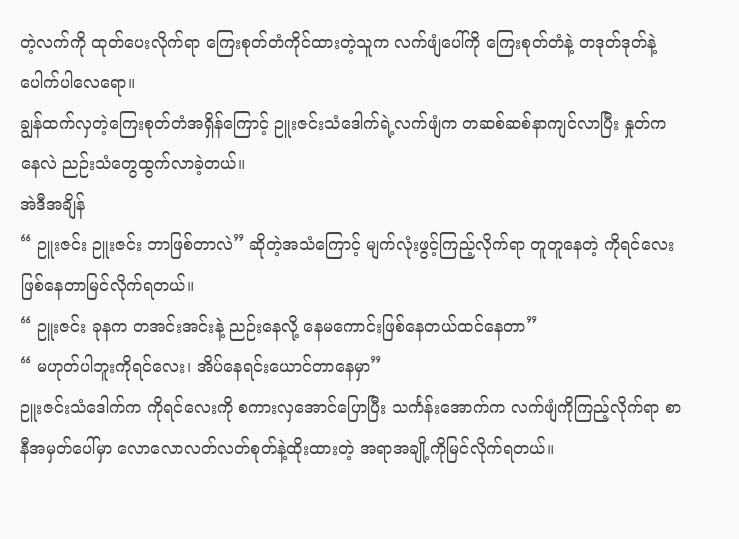တဲ့လက်ကို ထုတ်ပေးလိုက်ရာ ကြေးစုတ်တံကိုင်ထားတဲ့သူက လက်ဖျံပေါ်ကို ကြေးစုတ်တံနဲ့ တဒုတ်ဒုတ်နဲ့ပေါက်ပါလေရော။
ချွန်ထက်လှတဲ့ကြေးစုတ်တံအရှိန်ကြောင့် ဉူးဇင်းသံဒေါက်ရဲ့လက်ဖျံက တဆစ်ဆစ်နာကျင်လာပြီး နှုတ်ကနေလဲ ညဉ်းသံတွေထွက်လာခဲ့တယ်။
အဲဒီအချိန်
“ ဉူးဇင်း ဉူးဇင်း ဘာဖြစ်တာလဲ” ဆိုတဲ့အသံကြောင့် မျက်လုံးဖွင့်ကြည့်လိုက်ရာ တူတူနေတဲ့ ကိုရင်လေးဖြစ်နေတာမြင်လိုက်ရတယ်။
“ ဉူးဇင်း ခုနက တအင်းအင်းနဲ့ ညဉ်းနေလို့ နေမကောင်းဖြစ်နေတယ်ထင်နေတာ”
“ မဟုတ်ပါဘူးကိုရင်လေး၊ အိပ်နေရင်းယောင်တာနေမှာ”
ဉူးဇင်းသံဒေါက်က ကိုရင်လေးကို စကားလှအောင်ပြောပြီး သင်္ကန်းအောက်က လက်ဖျံကိုကြည့်လိုက်ရာ စာနီအမှတ်ပေါ်မှာ လောလောလတ်လတ်စုတ်နဲ့ထိုးထားတဲ့ အရာအချို့ကိုမြင်လိုက်ရတယ်။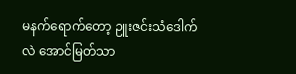မနက်ရောက်တော့ ဉူးဇင်းသံဒေါက်လဲ အောင်မြတ်သာ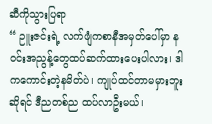ဆီကိုသွားပြရာ
“ ဉူးဇင်းရဲ့ လက်ဖျံကစာနီအမှတ်ပေါ်မှာ နဝင်းအညွန့်တွေထပ်ဆက်ထားပေးပါလား၊ ဒါကကောင်းတဲ့နမိတ်ပဲ၊ ကျုပ်ထင်တာမမှားဘူးဆိုရင် ဒီညတစ်ည ထပ်လာဦးမယ်၊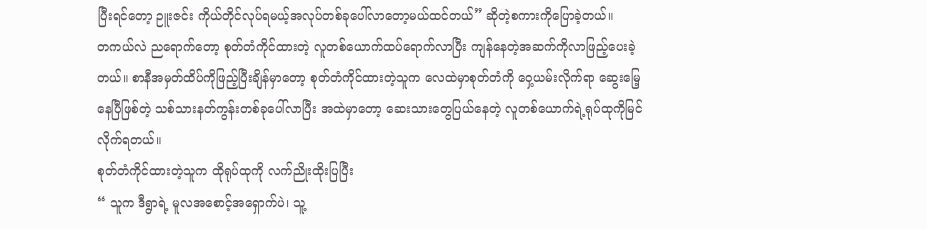ပြီးရင်တော့ ဉူးဇင်း ကိုယ်တိုင်လုပ်ရမယ့်အလုပ်တစ်ခုပေါ်လာတော့မယ်ထင်တယ်” ဆိုတဲ့စကားကိုပြောခဲ့တယ်။
တကယ်လဲ ညရောက်တော့ စုတ်တံကိုင်ထားတဲ့ လူတစ်ယောက်ထပ်ရောက်လာပြီး ကျန်နေတဲ့အဆက်ကိုလာဖြည့်ပေးခဲ့တယ်။ စာနီအမှတ်ထိပ်ကိုဖြည့်ပြီးချိန်မှာတော့ စုတ်တံကိုင်ထားတဲ့သူက လေထဲမှာစုတ်တံကို ဝှေ့ယမ်းလိုက်ရာ ဆွေးမြေ့နေပြီဖြစ်တဲ့ သစ်သားနတ်ကွန်းတစ်ခုပေါ်လာပြီး အထဲမှာတော့ ဆေးသားတွေပြယ်နေတဲ့ လူတစ်ယောက်ရဲ့ရုပ်ထုကိုမြင်လိုက်ရတယ်။
စုတ်တံကိုင်ထားတဲ့သူက ထိုရုပ်ထုကို လက်ညိုးထိုးပြပြီး
“ သူက ဒီရွာရဲ့ မူလအစောင့်အရှောက်ပဲ၊ သူ့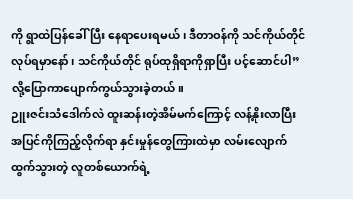ကို ရွာထဲပြန်ခေါ်ပြီး နေရာပေးရမယ်၊ ဒီတာဝန်ကို သင်ကိုယ်တိုင်လုပ်ရမှာနော်၊ သင်ကိုယ်တိုင် ရုပ်ထုရှိရာကိုရှာပြီး ပင့်ဆောင်ပါ” လို့ပြောကာပျောက်ကွယ်သွားခဲ့တယ်။
ဉူးဇင်းသံဒေါက်လဲ ထူးဆန်းတဲ့အိမ်မက်ကြောင့် လန့်နိုးလာပြီး အပြင်ကိုကြည့်လိုက်ရာ နှင်းမှုန်တွေကြားထဲမှာ လမ်းလျောက်ထွက်သွားတဲ့ လူတစ်ယောက်ရဲ့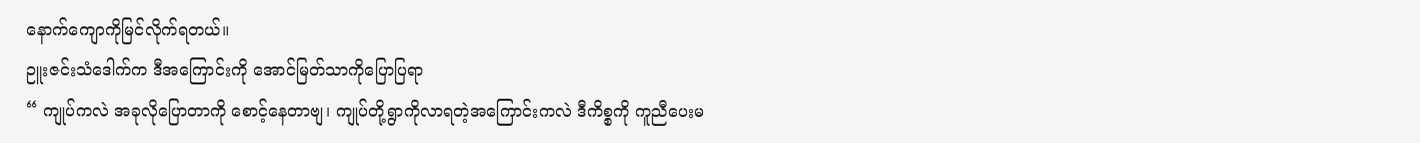နောက်ကျောကိုမြင်လိုက်ရတယ်။
ဉူးဇင်းသံဒေါက်က ဒီအကြောင်းကို အောင်မြတ်သာကိုပြောပြရာ
“ ကျုပ်ကလဲ အခုလိုပြောတာကို စောင့်နေတာဗျ၊ ကျုပ်တို့ရွာကိုလာရတဲ့အကြောင်းကလဲ ဒီကိစ္စကို ကူညီပေးမ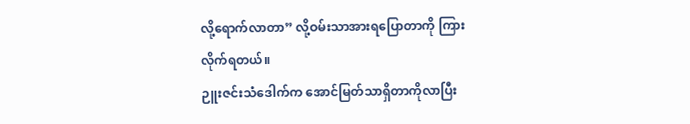လို့ရောက်လာတာ” လို့ဝမ်းသာအားရပြောတာကို ကြားလိုက်ရတယ်။
ဉူးဇင်းသံဒေါက်က အောင်မြတ်သာရှိတာကိုလာပြီး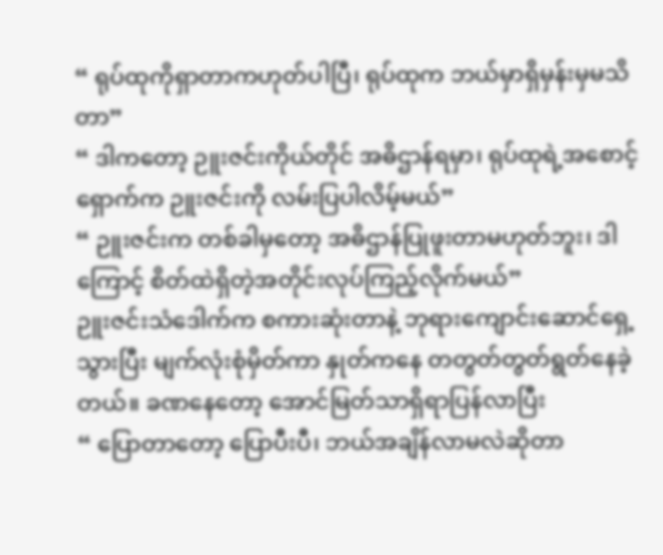“ ရုပ်ထုကိုရှာတာကဟုတ်ပါပြီ၊ ရုပ်ထုက ဘယ်မှာရှိမှန်းမှမသိတာ”
“ ဒါကတော့ ဉူးဇင်းကိုယ်တိုင် အဓိဌာန်ရမှာ၊ ရုပ်ထုရဲ့အစောင့်ရှောက်က ဉူးဇင်းကို လမ်းပြပါလိမ့်မယ်”
“ ဉူးဇင်းက တစ်ခါမှတော့ အဓိဌာန်ပြုဖူးတာမဟုတ်ဘူး၊ ဒါကြောင့် စိတ်ထဲရှိတဲ့အတိုင်းလုပ်ကြည့်လိုက်မယ်”
ဉူးဇင်းသံဒေါက်က စကားဆုံးတာနဲ့ ဘုရားကျောင်းဆောင်ရှေ့သွားပြီး မျက်လုံးစုံမှိတ်ကာ နှုတ်ကနေ တတွတ်တွတ်ရွတ်နေခဲ့တယ်။ ခဏနေတော့ အောင်မြတ်သာရှိရာပြန်လာပြီး
“ ပြောတာတော့ ပြောပီးပီ၊ ဘယ်အချိန်လာမလဲဆိုတာ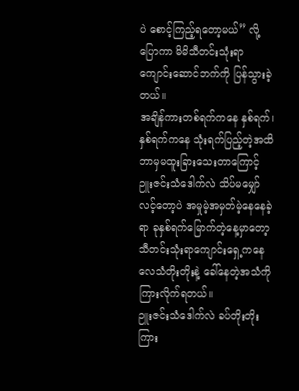ပဲ စောင့်ကြည့်ရတော့မယ်” လို့ပြောကာ မိမိသီတင်းသုံးရာကျောင်းဆောင်ဘက်ကို ပြန်သွားခဲ့တယ်။
အချိန်ကားတစ်ရက်ကနေ နှစ်ရက်၊ နှစ်ရက်ကနေ သုံးရက်ပြည့်တဲ့အထိ ဘာမှမထူးခြားသေးတာကြောင့် ဉူးဇင်းသံဒေါက်လဲ သိပ်မမျှော်လင့်တော့ပဲ အမှုမဲ့အမှတ်မဲ့နေနေခဲ့ရာ ခုနှစ်ရက်မြောက်တဲ့နေ့မှာတော့ သီတင်းသုံးရာကျောင်းရှေ့ကနေ လေသံတိုးတိုးနဲ့ ခေါ်နေတဲ့အသံကိုကြားလိုက်ရတယ်။
ဉူးဇင်းသံဒေါက်လဲ ခပ်တိုးတိုးကြား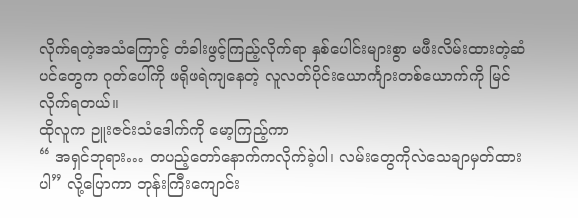လိုက်ရတဲ့အသံကြောင့် တံခါးဖွင့်ကြည့်လိုက်ရာ နှစ်ပေါင်းများစွာ မဖီးလိမ်းထားတဲ့ဆံပင်တွေက ဂုတ်ပေါ်ကို ဖရိုဖရဲကျနေတဲ့ လူလတ်ပိုင်းယောင်္ကျားတစ်ယောက်ကို မြင်လိုက်ရတယ်။
ထိုလူက ဉူးဇင်းသံဒေါက်ကို မော့ကြည့်ကာ
“ အရှင်ဘုရား… တပည့်တော်နောက်ကလိုက်ခဲ့ပါ၊ လမ်းတွေကိုလဲသေချာမှတ်ထားပါ” လို့ပြောကာ ဘုန်းကြီးကျောင်း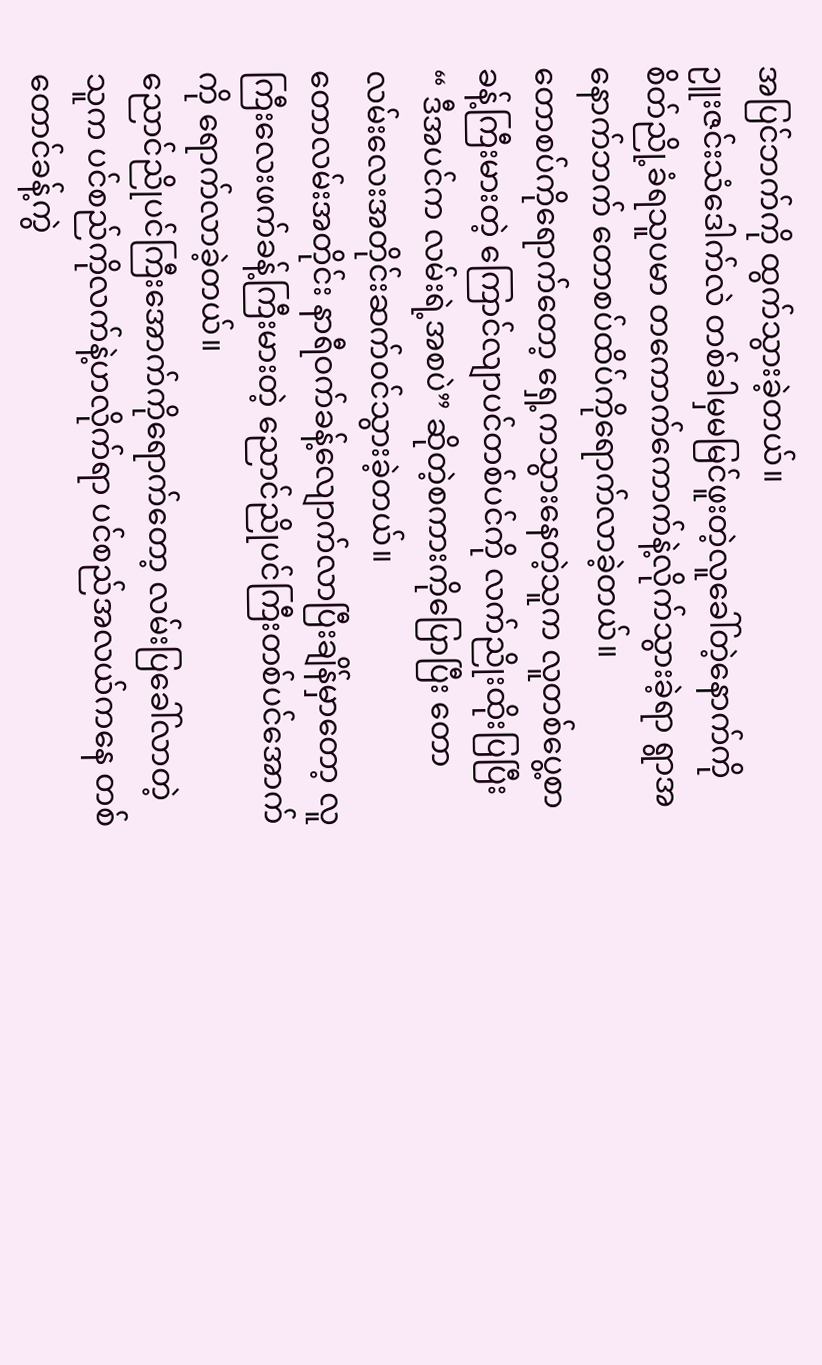အပြင်ဘက်ကို ထွက်သွားခဲ့တယ်။
ဉူးဇင်းသံဒေါက်လဲ တစ်ခါမှမမြင်ဖူးတဲ့လူခေါ်တဲ့နောက်ကို စိတ်ညို့ခံရသူပမာ တကောက်ကောက်နဲ့လိုက်သွားခဲ့ရာ ရွာအနောက်ဘက် တောစပ်ထိပ်ကိုရောက်လာခဲ့တယ်။
တောစပ်ကိုရောက်တော့ ရှေ့ကသွားနေတဲ့သူက လူတစ်ပွေ့စာခန့်ကြီးမားတဲ့ ကြောင်လျာပင်တစ်ပင်ကို လက်ညိုးထိုးပြပြီး
“ ဒီအပင်က လမ်းရဲ့အစပဲ” ဆိုတဲ့စကားကိုပြောပြီး တောလမ်းလေးအတိုင်းဆက်ဝင်သွားခဲ့တယ်။
တောလမ်းအတိုင်း နာရီဝက်ခန့်လျောက်လာပြီးချိန်မှာတော့ လူကြီးလေးဖက်ခန့်ကြီးမားတဲ့ ညောင်ညိုပင်ကြီးတစ်ပင်အောက်ကို ရောက်လာခဲ့တယ်။
ညောင်ညိုပင်ကြီးအောက်ကိုရောက်တော့ လမ်းပြခေါ်လာတဲ့သူက ပင်စည်ကိုလက်နဲ့ဟလိုက်ရာ ပင်စည်အလယ်ကနေ တစ်တောင်ခန့်ကွဲ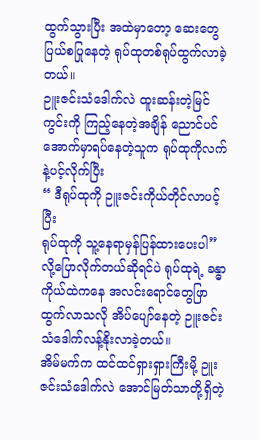ထွက်သွားပြီး အထဲမှာတော့ ဆေးတွေပြယ်စပြုနေတဲ့ ရုပ်ထုတစ်ရုပ်ထွက်လာခဲ့တယ်။
ဉူးဇင်းသံဒေါက်လဲ ထူးဆန်းတဲ့မြင်ကွင်းကို ကြည့်နေတဲ့အချိန် ညောင်ပင်အောက်မှာရပ်နေတဲ့သူက ရုပ်ထုကိုလက်နဲ့ပင့်လိုက်ပြီး
“ ဒီရုပ်ထုကို ဉူးဇင်းကိုယ်တိုင်လာပင့်ပြီး
ရုပ်ထုကို သူ့နေရာမှန်ပြန်ထားပေးပါ” လို့ပြောလိုက်တယ်ဆိုရင်ပဲ ရုပ်ထုရဲ့ ခန္ဓာကိုယ်ထဲကနေ အလင်းရောင်တွေဖြာထွက်လာသလို အိပ်ပျော်နေတဲ့ ဉူးဇင်းသံဒေါက်လန့်နိုးလာခဲ့တယ်။
အိမ်မက်က ထင်ထင်ရှားရှားကြီးမို့ ဉူးဇင်းသံဒေါက်လဲ အောင်မြတ်သာတို့ရှိတဲ့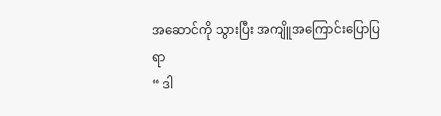အဆောင်ကို သွားပြီး အကျိူအကြောင်းပြောပြရာ
“ ဒါ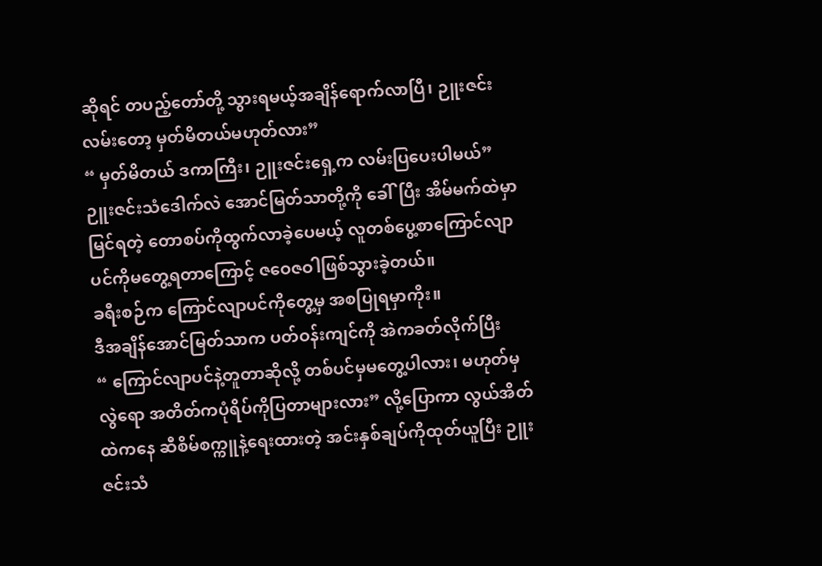ဆိုရင် တပည့်တော်တို့ သွားရမယ့်အချိန်ရောက်လာပြီ၊ ဉူးဇင်းလမ်းတော့ မှတ်မိတယ်မဟုတ်လား”
“ မှတ်မိတယ် ဒကာကြီး၊ ဉူးဇင်းရှေ့က လမ်းပြပေးပါမယ်”
ဉူးဇင်းသံဒေါက်လဲ အောင်မြတ်သာတို့ကို ခေါ်ပြီး အိမ်မက်ထဲမှာမြင်ရတဲ့ တောစပ်ကိုထွက်လာခဲ့ပေမယ့် လူတစ်ပွေ့စာကြောင်လျာပင်ကိုမတွေ့ရတာကြောင့် ဇဝေဇဝါဖြစ်သွားခဲ့တယ်။
ခရီးစဉ်က ကြောင်လျာပင်ကိုတွေ့မှ အစပြုရမှာကိုး။
ဒီအချိန်အောင်မြတ်သာက ပတ်ဝန်းကျင်ကို အဲကခတ်လိုက်ပြီး
“ ကြောင်လျာပင်နဲ့တူတာဆိုလို့ တစ်ပင်မှမတွေ့ပါလား၊ မဟုတ်မှလွဲရော အတိတ်ကပုံရိပ်ကိုပြတာများလား” လို့ပြောကာ လွယ်အိတ်ထဲကနေ ဆီစိမ်စက္ကူနဲ့ရေးထားတဲ့ အင်းနှစ်ချပ်ကိုထုတ်ယူပြီး ဉူးဇင်းသံ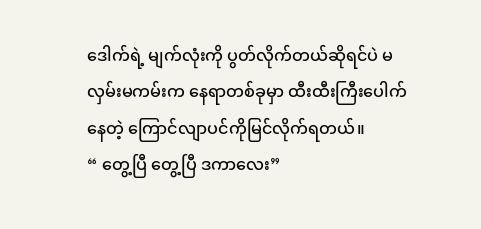ဒေါက်ရဲ့ မျက်လုံးကို ပွတ်လိုက်တယ်ဆိုရင်ပဲ မလှမ်းမကမ်းက နေရာတစ်ခုမှာ ထီးထီးကြီးပေါက်နေတဲ့ ကြောင်လျာပင်ကိုမြင်လိုက်ရတယ်။
“ တွေ့ပြီ တွေ့ပြီ ဒကာလေး”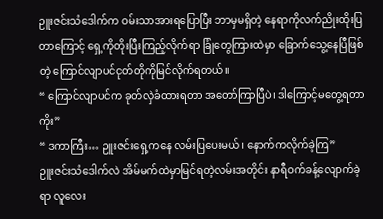ဉူးဇင်းသံဒေါက်က ဝမ်းသာအားရပြောပြီး ဘာမှမရှိတဲ့ နေရာကိုလက်ညိုးထိုးပြတာကြောင့် ရှေ့ကိုတိုးပြီးကြည့်လိုက်ရာ ခြုံတွေကြားထဲမှာ ခြောက်သွေ့နေပြီဖြစ်တဲ့ ကြောင်လျာပင်ငုတ်တိုကိုမြင်လိုက်ရတယ်။
“ ကြောင်လျာပင်က ခုတ်လှဲခံထားရတာ အတော်ကြာပြီပဲ၊ ဒါကြောင့်မတွေ့ရတာကိုး”
“ ဒကာကြီး… ဉူးဇင်းရှေ့ကနေ လမ်းပြပေးမယ်၊ နောက်ကလိုက်ခဲ့ကြ”
ဉူးဇင်းသံဒေါက်လဲ အိမ်မက်ထဲမှာမြင်ရတဲ့လမ်းအတိုင်း နာရီဝက်ခန့်လျောက်ခဲ့ရာ လူလေး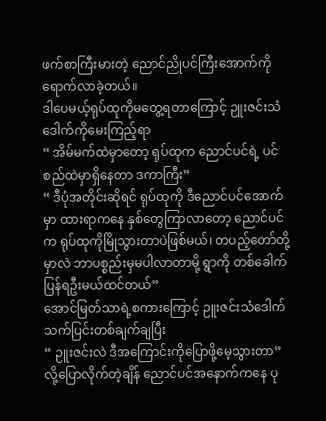ဖက်စာကြီးမားတဲ့ ညောင်ညိုပင်ကြီးအောက်ကို ရောက်လာခဲ့တယ်။
ဒါပေမယ့်ရုပ်ထုကိုမတွေ့ရတာကြောင့် ဉူးဇင်းသံဒေါက်ကိုမေးကြည့်ရာ
“ အိမ်မက်ထဲမှာတော့ ရုပ်ထုက ညောင်ပင်ရဲ့ ပင်စည်ထဲမှာရှိနေတာ ဒကာကြီး”
“ ဒီပုံအတိုင်းဆိုရင် ရုပ်ထုကို ဒီညောင်ပင်အောက်မှာ ထားရာကနေ နှစ်တွေကြာလာတော့ ညောင်ပင်က ရုပ်ထုကိုမြိုသွားတာပဲဖြစ်မယ်၊ တပည့်တော်တို့မှာလဲ ဘာပစ္စည်းမှမပါလာတာမို့ ရွာကို တစ်ခေါက်ပြန်ရဦးမယ်ထင်တယ်”
အောင်မြတ်သာရဲ့စကားကြောင့် ဉူးဇင်းသံဒေါက် သက်ပြင်းတစ်ချက်ချပြီး
“ ဉူးဇင်းလဲ ဒီအကြောင်းကိုပြောဖို့မေ့သွားတာ” လို့ပြောလိုက်တဲ့ချိန် ညောင်ပင်အနောက်ကနေ ပု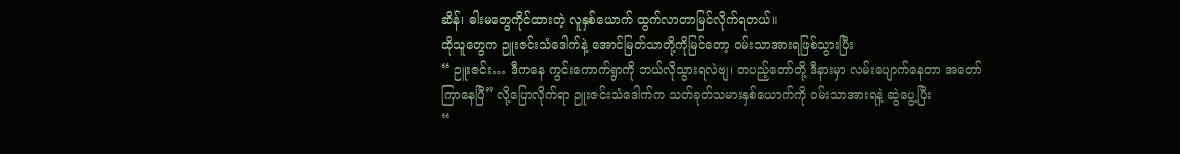ဆိန်၊ ဓါးမတွေကိုင်ထားတဲ့ လူနှစ်ယောက် ထွက်လာတာမြင်လိုက်ရတယ်။
ထိုသူတွေက ဉူးဇင်းသံဒေါက်နဲ့ အောင်မြတ်သာတို့ကိုမြင်တော့ ဝမ်းသာအားရဖြစ်သွားပြီး
“ ဉူးဇင်း… ဒီကနေ ကွင်းကောက်ရွာကို ဘယ်လိုသွားရလဲဗျ၊ တပည့်တော်တို့ ဒီနားမှာ လမ်းပျောက်နေတာ အတော်ကြာနေပြီ” လို့ပြောလိုက်ရာ ဉူးဇင်းသံဒေါက်က သတ်ခုတ်သမားနှစ်ယောက်ကို ဝမ်းသာအားရနဲ့ ဆွဲပွေ့ပြီး
“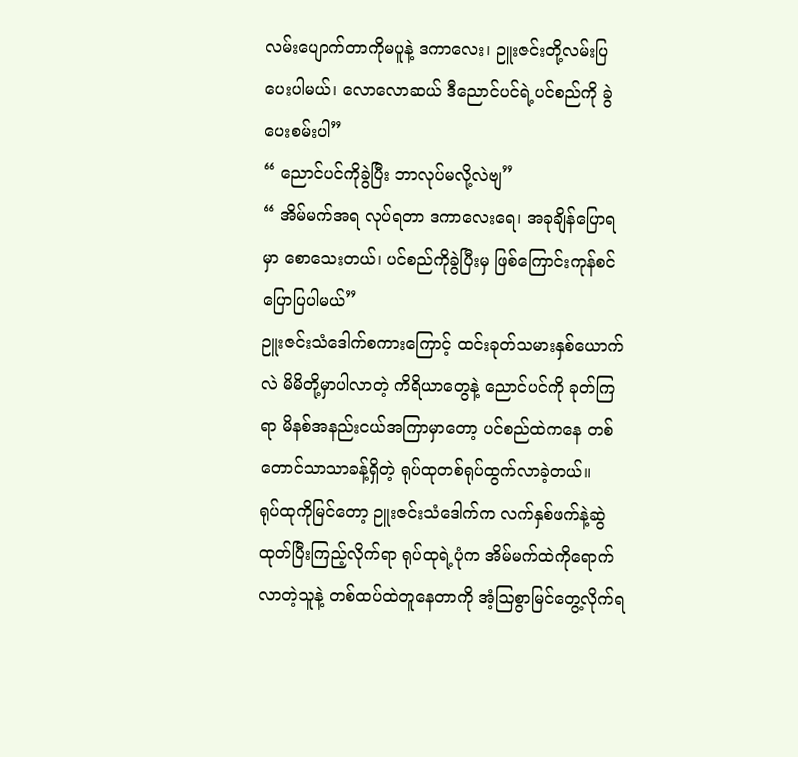လမ်းပျောက်တာကိုမပူနဲ့ ဒကာလေး၊ ဉူးဇင်းတို့လမ်းပြပေးပါမယ်၊ လောလောဆယ် ဒီညောင်ပင်ရဲ့ပင်စည်ကို ခွဲပေးစမ်းပါ”
“ ညောင်ပင်ကိုခွဲပြီး ဘာလုပ်မလို့လဲဗျ”
“ အိမ်မက်အရ လုပ်ရတာ ဒကာလေးရေ၊ အခုချိန်ပြောရမှာ စောသေးတယ်၊ ပင်စည်ကိုခွဲပြီးမှ ဖြစ်ကြောင်းကုန်စင်ပြောပြပါမယ်”
ဉူးဇင်းသံဒေါက်စကားကြောင့် ထင်းခုတ်သမားနှစ်ယောက်လဲ မိမိတို့မှာပါလာတဲ့ ကိရိယာတွေနဲ့ ညောင်ပင်ကို ခုတ်ကြရာ မိနစ်အနည်းငယ်အကြာမှာတော့ ပင်စည်ထဲကနေ တစ်တောင်သာသာခန့်ရှိတဲ့ ရုပ်ထုတစ်ရုပ်ထွက်လာခဲ့တယ်။
ရုပ်ထုကိုမြင်တော့ ဉူးဇင်းသံဒေါက်က လက်နှစ်ဖက်နဲ့ဆွဲထုတ်ပြီးကြည့်လိုက်ရာ ရုပ်ထုရဲ့ပုံက အိမ်မက်ထဲကိုရောက်လာတဲ့သူနဲ့ တစ်ထပ်ထဲတူနေတာကို အံ့ဩစွာမြင်တွေ့လိုက်ရ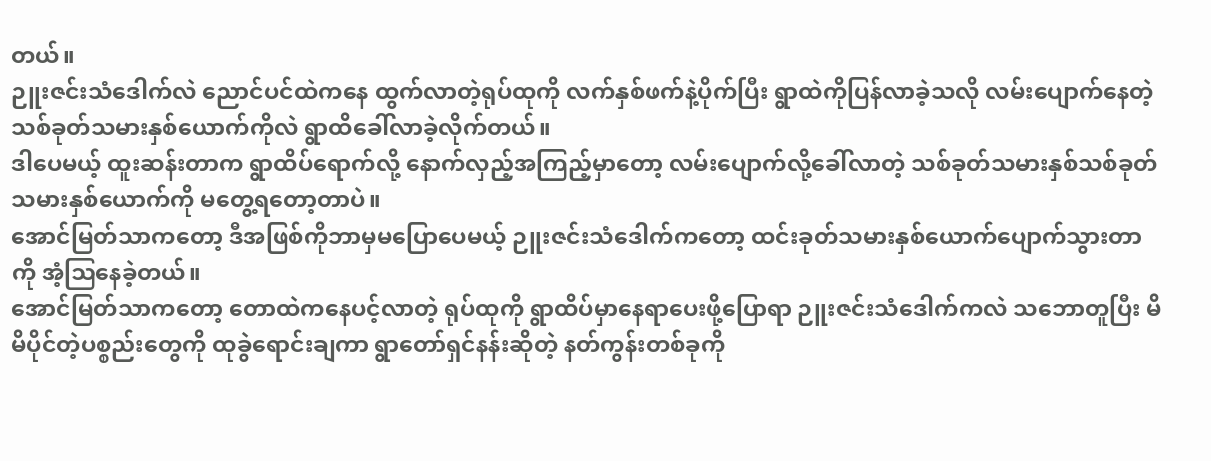တယ်။
ဉူးဇင်းသံဒေါက်လဲ ညောင်ပင်ထဲကနေ ထွက်လာတဲ့ရုပ်ထုကို လက်နှစ်ဖက်နဲ့ပိုက်ပြီး ရွာထဲကိုပြန်လာခဲ့သလို လမ်းပျောက်နေတဲ့ သစ်ခုတ်သမားနှစ်ယောက်ကိုလဲ ရွာထိခေါ်လာခဲ့လိုက်တယ်။
ဒါပေမယ့် ထူးဆန်းတာက ရွာထိပ်ရောက်လို့ နောက်လှည့်အကြည့်မှာတော့ လမ်းပျောက်လို့ခေါ်လာတဲ့ သစ်ခုတ်သမားနှစ်သစ်ခုတ်သမားနှစ်ယောက်ကို မတွေ့ရတော့တာပဲ။
အောင်မြတ်သာကတော့ ဒီအဖြစ်ကိုဘာမှမပြောပေမယ့် ဉူးဇင်းသံဒေါက်ကတော့ ထင်းခုတ်သမားနှစ်ယောက်ပျောက်သွားတာကို အံ့ဩနေခဲ့တယ်။
အောင်မြတ်သာကတော့ တောထဲကနေပင့်လာတဲ့ ရုပ်ထုကို ရွာထိပ်မှာနေရာပေးဖို့ပြောရာ ဉူးဇင်းသံဒေါက်ကလဲ သဘောတူပြီး မိမိပိုင်တဲ့ပစ္စည်းတွေကို ထုခွဲရောင်းချကာ ရွာတော်ရှင်နန်းဆိုတဲ့ နတ်ကွန်းတစ်ခုကို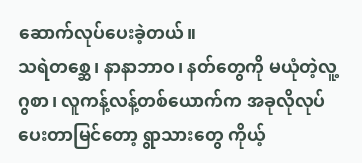ဆောက်လုပ်ပေးခဲ့တယ်။
သရဲတစ္ဆေ၊ နာနာဘာဝ၊ နတ်တွေကို မယုံတဲ့လူ့ဂွစာ၊ လူကန့်လန့်တစ်ယောက်က အခုလိုလုပ်ပေးတာမြင်တော့ ရွာသားတွေ ကိုယ့်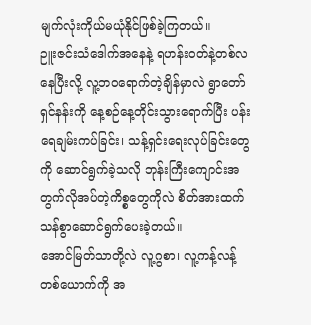မျက်လုံးကိုယ်မယုံနိုင်ဖြစ်ခဲ့ကြတယ်။
ဉူးဇင်းသံဒေါက်အနေနဲ့ ရဟန်းဝတ်နဲ့တစ်လနေပြီးလို့ လူ့ဘဝရောက်တဲ့ချိန်မှာလဲ ရွာတော်ရှင်နန်းကို နေ့စဉ်နေ့တိုင်းသွားရောက်ပြီး ပန်းရေချမ်းကပ်ခြင်း၊ သန့်ရှင်းရေးလုပ်ခြင်းတွေကို ဆောင်ရွက်ခဲ့သလို ဘုန်းကြီးကျောင်းအတွက်လိုအပ်တဲ့ကိစ္စတွေကိုလဲ စိတ်အားထက်သန်စွာဆောင်ရွက်ပေးခဲ့တယ်။
အောင်မြတ်သာတို့လဲ လူ့ဂွစာ၊ လူ့ကန့်လန့်တစ်ယောက်ကို အ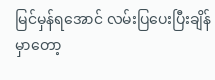မြင်မှန်ရအောင် လမ်းပြပေးပြီးချိန်မှာတော့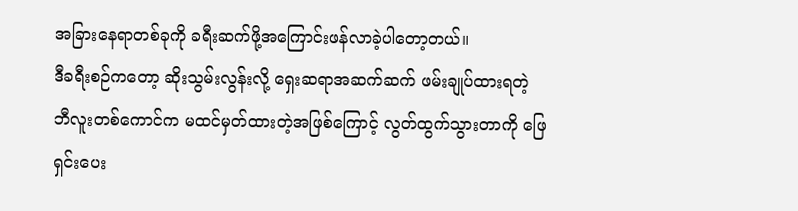အခြားနေရာတစ်ခုကို ခရီးဆက်ဖို့အကြောင်းဖန်လာခဲ့ပါတော့တယ်။
ဒီခရီးစဉ်ကတော့ ဆိုးသွမ်းလွန်းလို့ ရှေးဆရာအဆက်ဆက် ဖမ်းချုပ်ထားရတဲ့ ဘီလူးတစ်ကောင်က မထင်မှတ်ထားတဲ့အဖြစ်ကြောင့် လွတ်ထွက်သွားတာကို ဖြေရှင်းပေး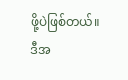ဖို့ပဲဖြစ်တယ်။
ဒီအ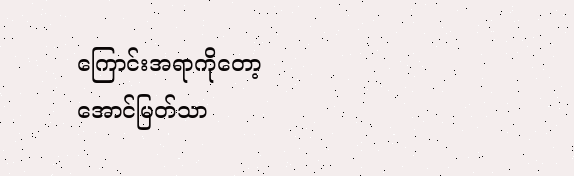ကြောင်းအရာကိုတော့ အောင်မြတ်သာ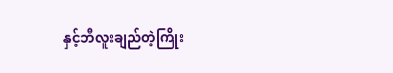နှင့်ဘီလူးချည်တဲ့ကြိုး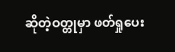ဆိုတဲ့ဝတ္တုမှာ ဖတ်ရှုပေး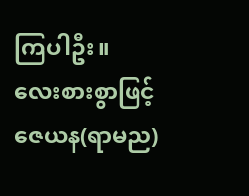ကြပါဦး။
လေးစားစွာဖြင့်
ဇေယန(ရာမည)